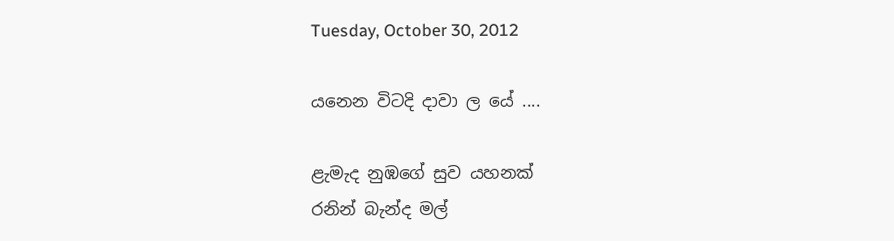Tuesday, October 30, 2012

යනෙන විටදි දාවා ල යේ ....

ළැමැද නුඹගේ සුව යහනක්
රනින් බැන්ද මල්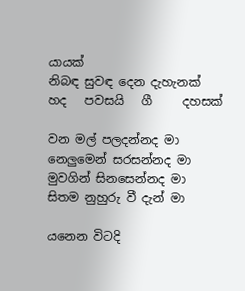යායක්
නිබඳ සුවඳ දෙන දැහැනක්
හද   පවසයි   ගී     දහසක්

වන මල් පලදන්නද මා
නෙලුමෙන් සරසන්නද මා
මුවගින් සිනසෙන්නද මා
සිතම නුහුරු වී දැන් මා

යනෙන විටදි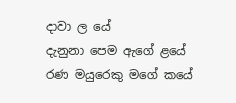දාවා ල යේ
දැනුනා පෙම ඇගේ ළයේ
රණ මයුරෙකු මගේ කයේ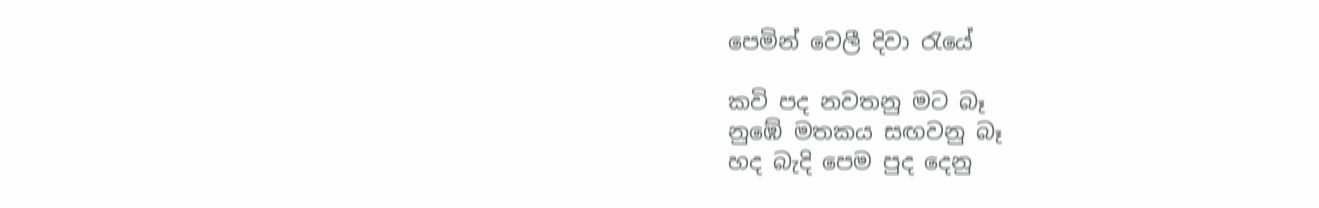පෙමින් වෙලී දිවා රැයේ

කවි පද නවතනු මට බෑ
නුඹේ මතකය සඟවනු බෑ
හද බැදි පෙම පුද දෙනු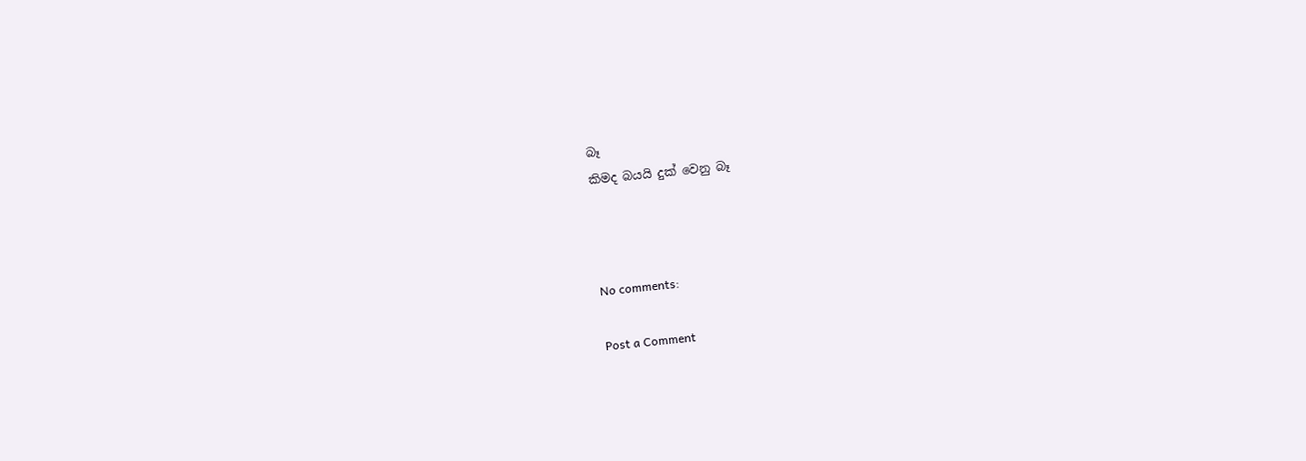බෑ
කිමද බයයි දුක් වෙනු බෑ



No comments:

Post a Comment